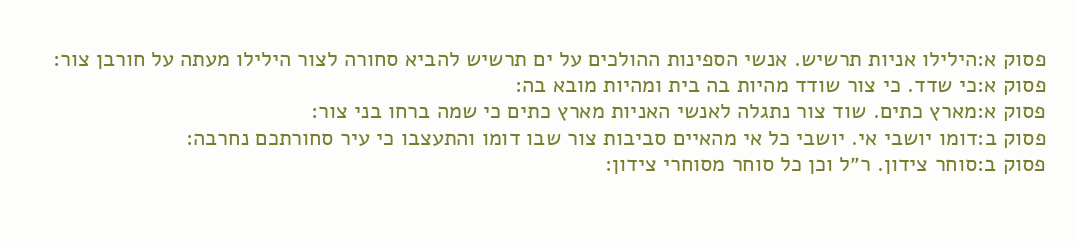פסוק א:הילילו אניות תרשיש. אנשי הספינות ההולכים על ים תרשיש להביא סחורה לצור הילילו מעתה על חורבן צור:
פסוק א:כי שדד. כי צור שודד מהיות בה בית ומהיות מובא בה:
פסוק א:מארץ כתים. שוד צור נתגלה לאנשי האניות מארץ כתים כי שמה ברחו בני צור:
פסוק ב:דומו יושבי אי. יושבי כל אי מהאיים סביבות צור שבו דומו והתעצבו כי עיר סחורתכם נחרבה:
פסוק ב:סוחר צידון. ר״ל וכן כל סוחר מסוחרי צידון: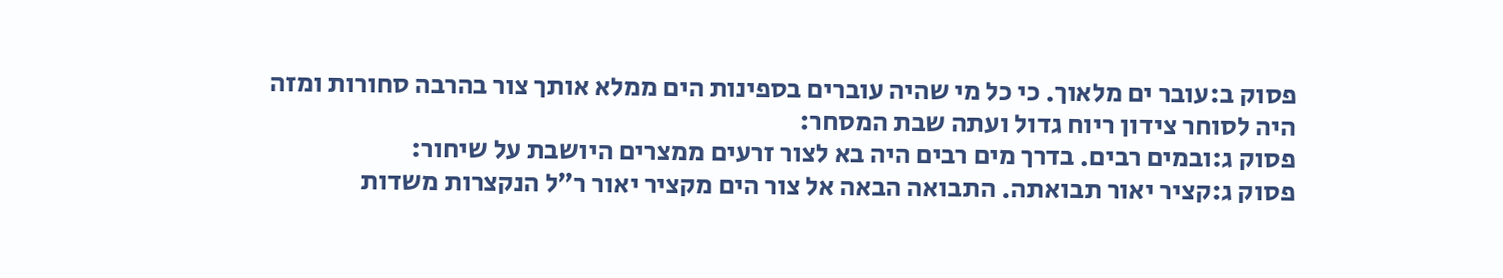פסוק ב:עובר ים מלאוך. כי כל מי שהיה עוברים בספינות הים ממלא אותך צור בהרבה סחורות ומזה היה לסוחר צידון ריוח גדול ועתה שבת המסחר:
פסוק ג:ובמים רבים. בדרך מים רבים היה בא לצור זרעים ממצרים היושבת על שיחור:
פסוק ג:קציר יאור תבואתה. התבואה הבאה אל צור הים מקציר יאור ר״ל הנקצרות משדות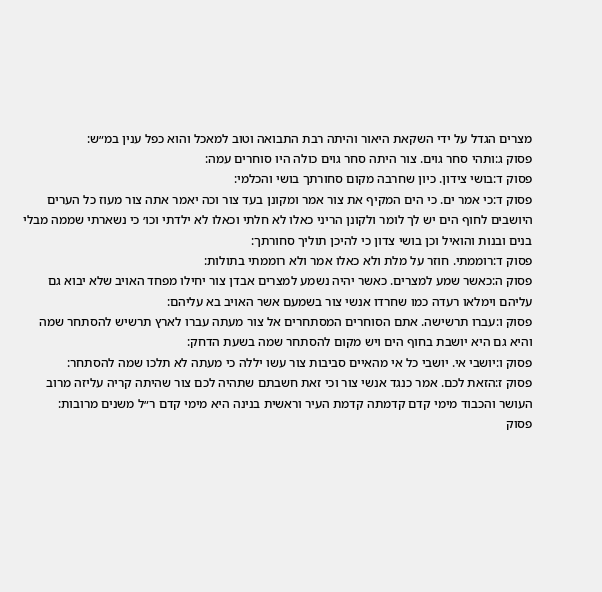מצרים הגדל על ידי השקאת היאור והיתה רבת התבואה וטוב למאכל והוא כפל ענין במ״ש:
פסוק ג:ותהי סחר גוים. צור היתה סחר גוים כולה היו סוחרים עמה:
פסוק ד:בושי צידון. כיון שחרבה מקום סחורתך בושי והכלמי:
פסוק ד:כי אמר ים. כי הים המקיף את צור אמר ומקונן בעד צור וכה יאמר אתה צור מעוז כל הערים היושבים לחוף הים יש לך לומר ולקונן הריני כאלו לא חלתי וכאלו לא ילדתי וכו׳ כי נשארתי שממה מבלי בנים ובנות והואיל וכן בושי צדון כי להיכן תוליך סחורתך:
פסוק ד:רוממתי. חוזר על מלת ולא כאלו אמר ולא רוממתי בתולות:
פסוק ה:כאשר שמע למצרים. כאשר יהיה נשמע למצרים אבדן צור יחילו מפחד האויב שלא יבוא גם עליהם וימלאו רעדה כמו שחרדו אנשי צור בשמעם אשר האויב בא עליהם:
פסוק ו:עברו תרשישה. אתם הסוחרים המסתחרים אל צור מעתה עברו לארץ תרשיש להסתחר שמה והיא גם היא יושבת בחוף הים ויש מקום להסתחר שמה בשעת הדחק:
פסוק ו:יושבי אי. יושבי כל אי מהאיים סביבות צור עשו יללה כי מעתה לא תלכו שמה להסתחר:
פסוק ז:הזאת לכם. אמר כנגד אנשי צור וכי זאת חשבתם שתהיה לכם צור שהיתה קריה עליזה מרוב העושר והכבוד מימי קדם קדמתה קדמת העיר וראשית בנינה היא מימי קדם ר״ל משנים מרובות:
פסוק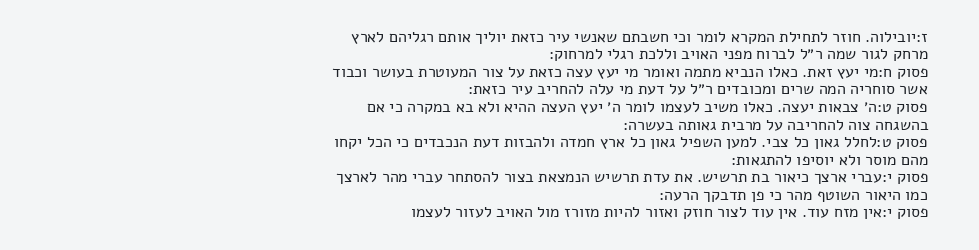ז:יובילוה. חוזר לתחילת המקרא לומר וכי חשבתם שאנשי עיר כזאת יוליך אותם רגליהם לארץ מרחק לגור שמה ר״ל לברוח מפני האויב וללכת רגלי למרחוק:
פסוק ח:מי יעץ זאת. כאלו הנביא מתמה ואומר מי יעץ עצה כזאת על צור המעוטרת בעושר וכבוד אשר סוחריה המה שרים ומכובדים ר״ל על דעת מי עלה להחריב עיר כזאת:
פסוק ט:ה׳ צבאות יעצה. כאלו משיב לעצמו לומר ה׳ יעץ העצה ההיא ולא בא במקרה כי אם בהשגחה צוה להחריבה על מרבית גאותה בעשרה:
פסוק ט:לחלל גאון כל צבי. למען השפיל גאון כל ארץ חמדה ולהבזות דעת הנכבדים כי הכל יקחו מהם מוסר ולא יוסיפו להתגאות:
פסוק י:עברי ארצך כיאור בת תרשיש. את עדת תרשיש הנמצאת בצור להסתחר עברי מהר לארצך כמו היאור השוטף מהר כי פן תדבקך הרעה:
פסוק י:אין מזח עוד. אין עוד לצור חוזק ואזור להיות מזורז מול האויב לעזור לעצמו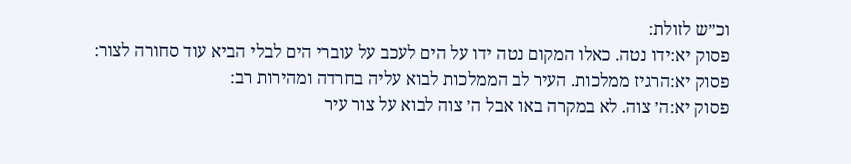וכ״ש לזולת:
פסוק יא:ידו נטה. כאלו המקום נטה ידו על הים לעכב על עוברי הים לבלי הביא עוד סחורה לצור:
פסוק יא:הרגיז ממלכות. העיר לב הממלכות לבוא עליה בחרדה ומהירות רב:
פסוק יא:ה׳ צוה. לא במקרה באו אבל ה׳ צוה לבוא על צור עיר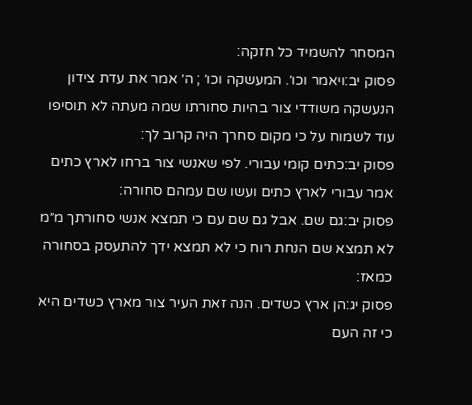המסחר להשמיד כל חזקה:
פסוק יב:ויאמר וכו׳. המעשקה וכו׳ ; ה׳ אמר את עדת צידון הנעשקה משודדי צור בהיות סחורתו שמה מעתה לא תוסיפו עוד לשמוח על כי מקום סחרך היה קרוב לך:
פסוק יב:כתים קומי עבורי. לפי שאנשי צור ברחו לארץ כתים אמר עבורי לארץ כתים ועשו שם עמהם סחורה:
פסוק יב:גם שם. אבל גם שם עם כי תמצא אנשי סחורתך מ״מ לא תמצא שם הנחת רוח כי לא תמצא ידך להתעסק בסחורה כמאז:
פסוק יג:הן ארץ כשדים. הנה זאת העיר צור מארץ כשדים היא כי זה העם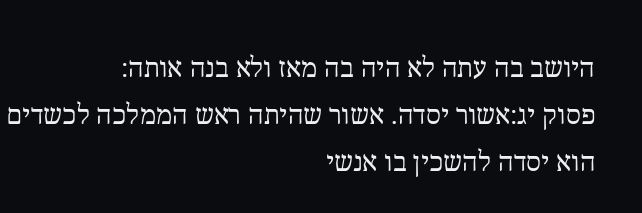היושב בה עתה לא היה בה מאז ולא בנה אותה:
פסוק יג:אשור יסדה. אשור שהיתה ראש הממלכה לכשדים הוא יסדה להשכין בו אנשי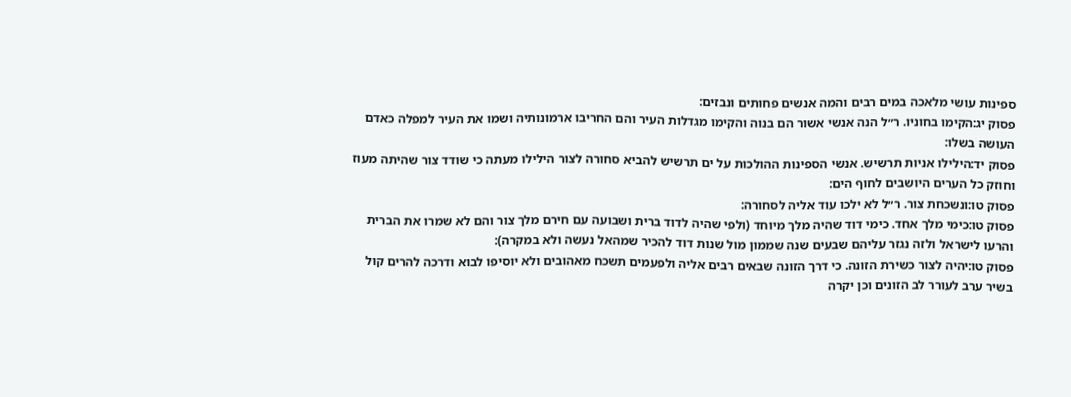ספינות עושי מלאכה במים רבים והמה אנשים פחותים ונבזים:
פסוק יג:הקימו בחוניו. ר״ל הנה אנשי אשור הם בנוה והקימו מגדלות העיר והם החריבו ארמונותיה ושמו את העיר למפלה כאדם העושה בשלו:
פסוק יד:הילילו אניות תרשיש. אנשי הספינות ההולכות על ים תרשיש להביא סחורה לצור הילילו מעתה כי שודד צור שהיתה מעוז וחוזק כל הערים היושבים לחוף הים:
פסוק טו:ונשכחת צור. ר״ל לא ילכו עוד אליה לסחורה:
פסוק טו:כימי מלך אחד. כימי דוד שהיה מלך מיוחד (ולפי שהיה לדוד ברית ושבועה עם חירם מלך צור והם לא שמרו את הברית והרעו לישראל ולזה נגזר עליהם שבעים שנה שממון מול שנות דוד להכיר שמהאל נעשה ולא במקרה):
פסוק טו:יהיה לצור כשירת הזונה. כי דרך הזונה שבאים רבים אליה ולפעמים תשכח מאהובים ולא יוסיפו לבוא ודרכה להרים קול בשיר ערב לעורר לב הזונים וכן יקרה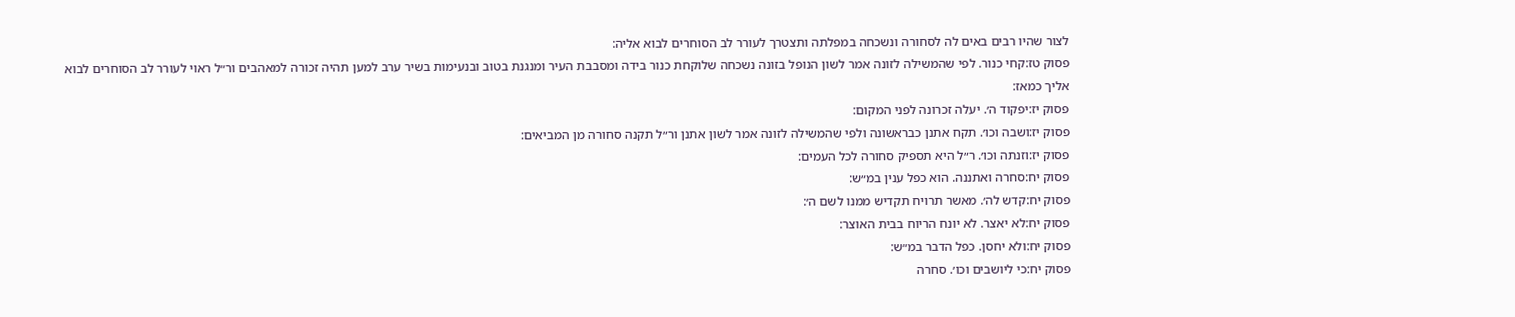לצור שהיו רבים באים לה לסחורה ונשכחה במפלתה ותצטרך לעורר לב הסוחרים לבוא אליה:
פסוק טז:קחי כנור. לפי שהמשילה לזונה אמר לשון הנופל בזונה נשכחה שלוקחת כנור בידה ומסבבת העיר ומנגנת בטוב ובנעימות בשיר ערב למען תהיה זכורה למאהבים ור״ל ראוי לעורר לב הסוחרים לבוא אליך כמאז:
פסוק יז:יפקוד ה׳. יעלה זכרונה לפני המקום:
פסוק יז:ושבה וכו׳. תקח אתנן כבראשונה ולפי שהמשילה לזונה אמר לשון אתנן ור״ל תקנה סחורה מן המביאים:
פסוק יז:וזנתה וכו׳. ר״ל היא תספיק סחורה לכל העמים:
פסוק יח:סחרה ואתננה. הוא כפל ענין במ״ש:
פסוק יח:קדש לה׳. מאשר תרויח תקדיש ממנו לשם ה׳:
פסוק יח:לא יאצר. לא יונח הריוח בבית האוצר:
פסוק יח:ולא יחסן. כפל הדבר במ״ש:
פסוק יח:כי ליושבים וכו׳. סחרה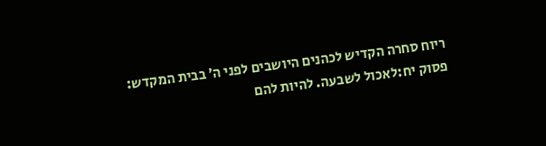ריוח סחרה הקדיש לכהנים היושבים לפני ה׳ בבית המקדש:
פסוק יח:לאכול לשבעה. להיות להם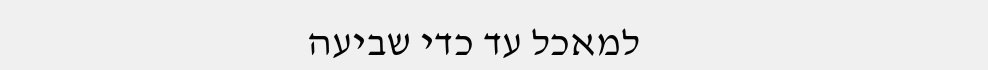למאכל עד כדי שביעה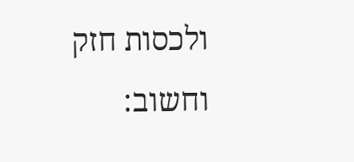ולכסות חזק וחשוב: